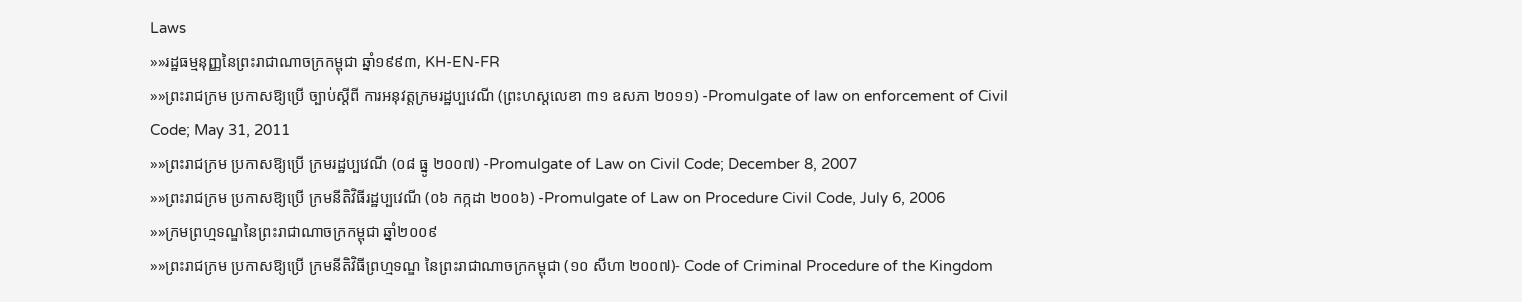Laws
»»រដ្ឋធម្មនុញ្ញនៃព្រះរាជាណាចក្រកម្ពុជា ឆ្នាំ១៩៩៣, KH-EN-FR
»»ព្រះរាជក្រម ប្រកាសឱ្យប្រើ ច្បាប់ស្តីពី ការអនុវត្តក្រមរដ្ឋប្បវេណី (ព្រះហស្តលេខា ៣១ ឧសភា ២០១១) -Promulgate of law on enforcement of Civil Code; May 31, 2011
»»ព្រះរាជក្រម ប្រកាសឱ្យប្រើ ក្រមរដ្ឋប្បវេណី (០៨ ធ្នូ ២០០៧) -Promulgate of Law on Civil Code; December 8, 2007
»»ព្រះរាជក្រម ប្រកាសឱ្យប្រើ ក្រមនីតិវិធីរដ្ឋប្បវេណី (០៦ កក្កដា ២០០៦) -Promulgate of Law on Procedure Civil Code, July 6, 2006
»»ក្រមព្រហ្មទណ្ឌនៃព្រះរាជាណាចក្រកម្ពុជា ឆ្នាំ២០០៩
»»ព្រះរាជក្រម ប្រកាសឱ្យប្រើ ក្រមនីតិវិធីព្រហ្មទណ្ឌ នៃព្រះរាជាណាចក្រកម្ពុជា (១០ សីហា ២០០៧)- Code of Criminal Procedure of the Kingdom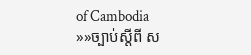of Cambodia
»»ច្បាប់ស្តីពី ស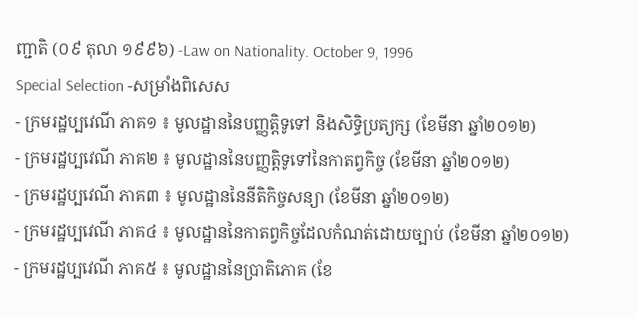ញ្ជាតិ (០៩ តុលា ១៩៩៦) -Law on Nationality. October 9, 1996
Special Selection -សម្រាំងពិសេស
- ក្រមរដ្ឋប្បវេណី ភាគ១ ៖ មូលដ្ឋាននៃបញ្ញត្តិទូទៅ និងសិទ្ធិប្រត្យក្ស (ខែមីនា ឆ្នាំ២០១២)
- ក្រមរដ្ឋប្បវេណី ភាគ២ ៖ មូលដ្ឋាននៃបញ្ញត្តិទូទៅនៃកាតព្វកិច្ច (ខែមីនា ឆ្នាំ២០១២)
- ក្រមរដ្ឋប្បវេណី ភាគ៣ ៖ មូលដ្ឋាននៃនីតិកិច្ចសន្យា (ខែមីនា ឆ្នាំ២០១២)
- ក្រមរដ្ឋប្បវេណី ភាគ៤ ៖ មូលដ្ឋាននៃកាតព្វកិច្ចដែលកំណត់ដោយច្បាប់ (ខែមីនា ឆ្នាំ២០១២)
- ក្រមរដ្ឋប្បវេណី ភាគ៥ ៖ មូលដ្ឋាននៃប្រាតិភោគ (ខែ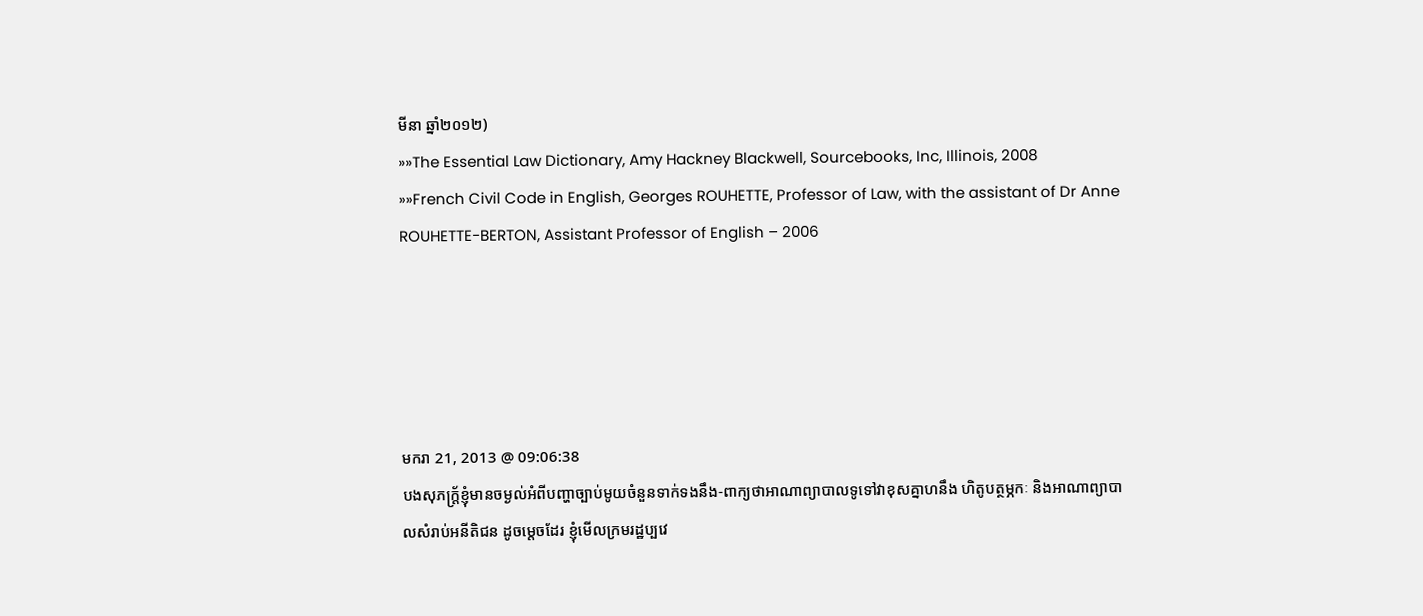មីនា ឆ្នាំ២០១២)
»»The Essential Law Dictionary, Amy Hackney Blackwell, Sourcebooks, Inc, Illinois, 2008
»»French Civil Code in English, Georges ROUHETTE, Professor of Law, with the assistant of Dr Anne ROUHETTE-BERTON, Assistant Professor of English – 2006





មករា 21, 2013 @ 09:06:38
បងសុភក្ត្រ័ខ្ញុំមានចម្ងល់អំពីបញ្ហាច្បាប់មូយចំនួនទាក់ទងនឹង-ពាក្យថាអាណាព្យាបាលទូទៅវាខុសគ្នាហនឹង ហិតូបត្ថម្ភកៈ និងអាណាព្យាបាលសំរាប់អនីតិជន ដូចម្តេចដែរ ខ្ញុំមើលក្រមរដ្ឋប្បវេ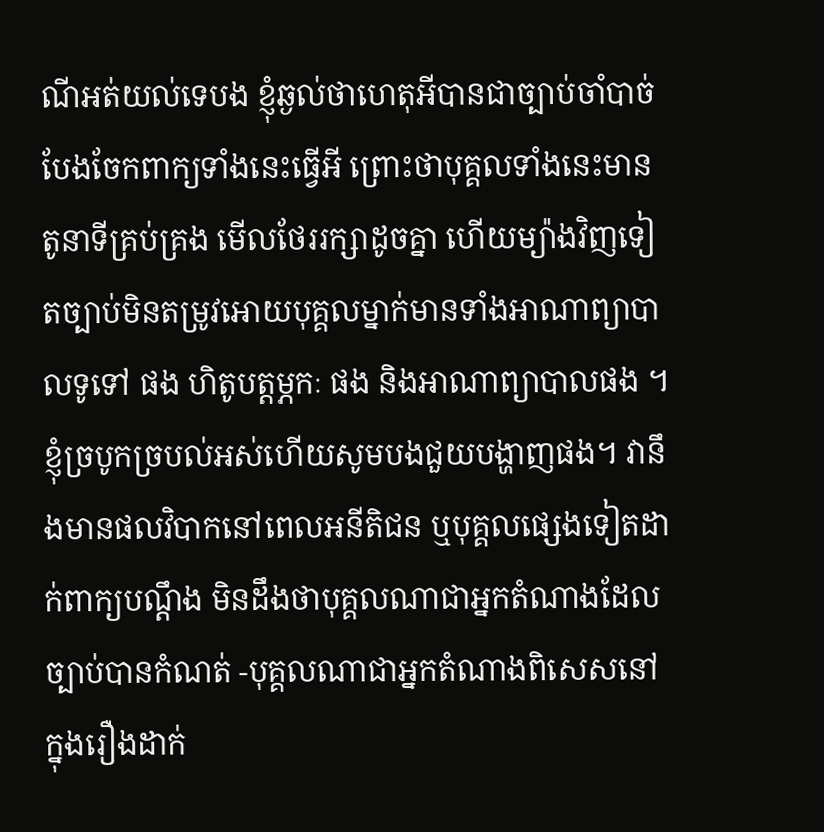ណីអត់យល់ទេបង ខ្ញុំឆ្ងល់ថាហេតុអីបានជាច្បាប់ចាំបាច់បែងចែកពាក្យទាំងនេះធ្វើអី ព្រោះថាបុគ្គលទាំងនេះមានតូនាទីគ្រប់គ្រង មើលថែររក្សាដូចគ្នា ហើយម្យ៉ាងវិញទៀតច្បាប់មិនតម្រូវអោយបុគ្គលម្នាក់មានទាំងអាណាព្យាបាលទូទៅ ផង ហិតូបត្ដម្ភកៈ ផង និងអាណាព្យាបាលផង ។ខ្ញុំច្របូកច្របល់អស់ហើយសូមបងជួយបង្ហាញផង។ វានឹងមានផលវិបាកនៅពេលអនីតិជន ឬបុគ្គលផ្សេងទៀតដាក់ពាក្យបណ្តឹង មិនដឹងថាបុគ្គលណាជាអ្នកតំណាងដែលច្បាប់បានកំណត់ -បុគ្គលណាជាអ្នកតំណាងពិសេសនៅក្នុងរឿងដាក់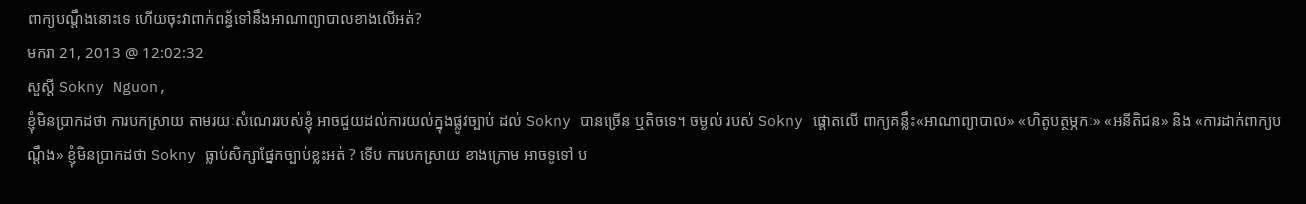ពាក្យបណ្តឹងនោះទេ ហើយចុះវាពាក់ពន្ធ័ទៅនឹងអាណាព្យាបាលខាងលើអត់?
មករា 21, 2013 @ 12:02:32
សួស្តី Sokny Nguon,
ខ្ញុំមិនប្រាកដថា ការបកស្រាយ តាមរយៈសំណេររបស់ខ្ញុំ អាចជួយដល់ការយល់ក្នុងផ្លូវច្បាប់ ដល់ Sokny បានច្រើន ឬតិចទេ។ ចម្ងល់ របស់ Sokny ផ្តោតលើ ពាក្យគន្លឹះ«អាណាព្យាបាល» «ហិតូបត្ថម្ភកៈ» «អនីតិជន» និង «ការដាក់ពាក្យបណ្តឹង» ខ្ញុំមិនប្រាកដថា Sokny ធ្លាប់សិក្សាផ្នែកច្បាប់ខ្លះអត់ ? ទើប ការបកស្រាយ ខាងក្រោម អាចទូទៅ ប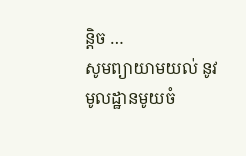ន្តិច …
សូមព្យាយាមយល់ នូវមូលដ្ឋានមូយចំ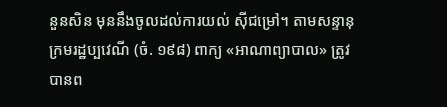នួនសិន មុននឹងចូលដល់ការយល់ ស៊ីជម្រៅ។ តាមសន្ទានុក្រមរដ្ឋប្បវេណី (ចំ. ១៩៨) ពាក្យ «អាណាព្យាបាល» ត្រូវបានព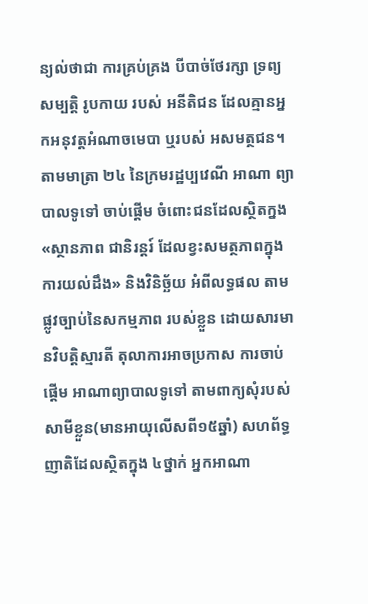ន្យល់ថាជា ការគ្រប់គ្រង បីបាច់ថែរក្សា ទ្រព្យសម្បត្តិ រូបកាយ របស់ អនីតិជន ដែលគ្មានអ្នកអនុវត្តអំណាចមេបា ឬរបស់ អសមត្ថជន។ តាមមាត្រា ២៤ នៃក្រមរដ្ឋប្បវេណី អាណា ព្យាបាលទូទៅ ចាប់ផ្តើម ចំពោះជនដែលស្ថិតក្នង«ស្ថានភាព ជានិរន្តរ៍ ដែលខ្វះសមត្ថភាពក្នុងការយល់ដឹង» និងវិនិច្ឆ័យ អំពីលទ្ធផល តាមផ្លូវច្បាប់នៃសកម្មភាព របស់ខ្លួន ដោយសារមានវិបត្តិស្មារតី តុលាការអាចប្រកាស ការចាប់ផ្តើម អាណាព្យាបាលទូទៅ តាមពាក្យសុំរបស់ សាមីខ្លួន(មានអាយុលើសពី១៥ឆ្នាំ) សហព័ទ្ធ ញាតិដែលស្ថិតក្នុង ៤ថ្នាក់ អ្នកអាណា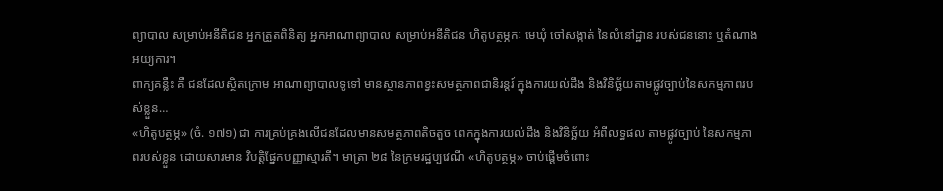ព្យាបាល សម្រាប់អនីតិជន អ្នកត្រួតពិនិត្យ អ្នកអាណាព្យាបាល សម្រាប់អនីតិជន ហិតូបត្ថម្ភកៈ មេឃុំ ចៅសង្កាត់ នៃលំនៅដ្ឋាន របស់ជននោះ ឬតំណាងអយ្យការ។
ពាក្យគន្លឺះ គឺ ជនដែលស្ថិតក្រោម អាណាព្យាបាលទូទៅ មានស្ថានភាពខ្វះសមត្ថភាពជានិរន្តរ៍ ក្នុងការយល់ដឹង និងវិនិច្ឆ័យតាមផ្លូវច្បាប់នៃសកម្មភាពរបស់ខ្លួន…
«ហិតូបត្ថម្ភ» (ចំ. ១៧១) ជា ការគ្រប់គ្រងលើជនដែលមានសមត្ថភាពតិចតួច ពេកក្នុងការយល់ដឹង និងវិនិច្ឆ័យ អំពីលទ្ធផល តាមផ្លូវច្បាប់ នៃសកម្មភាពរបស់ខ្លួន ដោយសារមាន វិបត្តិផ្នែកបញ្ញាស្មារតី។ មាត្រា ២៨ នៃក្រមរដ្ឋប្បវេណី «ហិតូបត្ថម្ភ» ចាប់ផ្តើមចំពោះ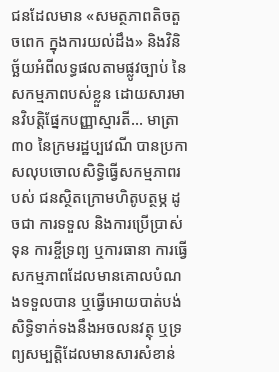ជនដែលមាន «សមត្ថភាពតិចតួចពេក ក្នុងការយល់ដឹង» និងវិនិច្ឆ័យអំពីលទ្ធផលតាមផ្លូវច្បាប់ នៃសកម្មភាពបស់ខ្លួន ដោយសារមានវិបត្តិផ្នែកបញ្ញាស្មារតី… មាត្រា ៣០ នៃក្រមរដ្ឋប្បវេណី បានប្រកាសលុបចោលសិទ្ធិធ្វើសកម្មភាពរបស់ ជនស្ថិតក្រោមហិតូបត្ថម្ភ ដូចជា ការទទួល និងការប្រើប្រាស់ទុន ការខ្ចីទ្រព្យ ឬការធានា ការធ្វើសកម្មភាពដែលមានគោលបំណងទទួលបាន ឬធ្វើអោយបាត់បង់សិទ្ធិទាក់ទងនឹងអចលនវត្ថុ ឬទ្រព្យសម្បត្តិដែលមានសារសំខាន់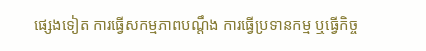ផ្សេងទៀត ការធ្វើសកម្មភាពបណ្តឹង ការធ្វើប្រទានកម្ម ឬធ្វើកិច្ច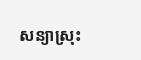សន្យាស្រុះ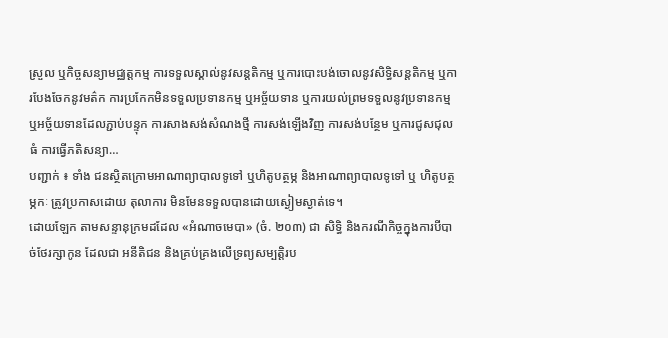ស្រួល ឬកិច្ចសន្យាមជ្ឈត្តកម្ម ការទទួលស្គាល់នូវសន្តតិកម្ម ឬការបោះបង់ចោលនូវសិទ្ធិសន្តតិកម្ម ឬការបែងចែកនូវមត៌ក ការប្រកែកមិនទទួលប្រទានកម្ម ឬអច្ច័យទាន ឬការយល់ព្រមទទួលនូវប្រទានកម្ម ឬអច្ច័យទានដែលភ្ជាប់បន្ទុក ការសាងសង់សំណងថ្មី ការសង់ឡើងវិញ ការសង់បន្ថែម ឬការជូសជុលធំ ការធ្វើភតិសន្យា…
បញ្ជាក់ ៖ ទាំង ជនស្ថិតក្រោមអាណាព្យាបាលទូទៅ ឬហិតូបត្ថម្ភ និងអាណាព្យាបាលទូទៅ ឬ ហិតូបត្ថម្ភកៈ ត្រូវប្រកាសដោយ តុលាការ មិនមែនទទួលបានដោយស្ងៀមស្ងាត់ទេ។
ដោយឡែក តាមសន្ទានុក្រមដដែល «អំណាចមេបា» (ចំ. ២០៣) ជា សិទ្ធិ និងករណីកិច្ចក្នុងការបីបាច់ថែរក្សាកូន ដែលជា អនីតិជន និងគ្រប់គ្រងលើទ្រព្យសម្បត្តិរប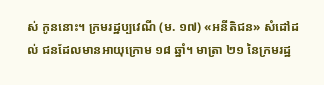ស់ កូននោះ។ ក្រមរដ្ឋប្បវេណី (ម. ១៧) «អនីតិជន» សំដៅដល់ ជនដែលមានអាយុក្រោម ១៨ ឆ្នាំ។ មាត្រា ២១ នៃក្រមរដ្ឋ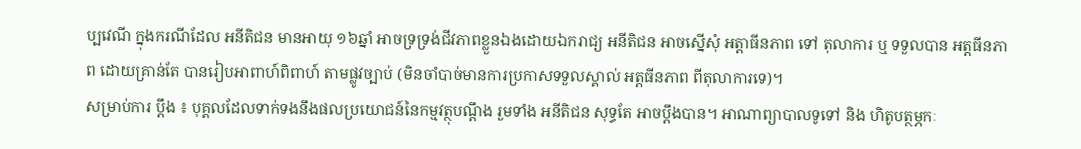ប្បវេណី ក្នុងករណីដែល អនីតិជន មានអាយុ ១៦ឆ្នាំ អាចទ្រទ្រង់ជីវភាពខ្លួនឯងដោយឯករាជ្យ អនីតិជន អាចស្នើសុំ អត្តាធីនភាព ទៅ តុលាការ ឬ ទទួលបាន អត្តធីនភាព ដោយគ្រាន់តែ បានរៀបអាពាហ៍ពិពាហ៍ តាមផ្លូវច្បាប់ (មិនចាំបាច់មានការប្រកាសទទួលស្គាល់ អត្តធីនភាព ពីតុលាការទេ)។
សម្រាប់ការ ប្តឹង ៖ បុគ្គលដែលទាក់ទងនឹងផលប្រយោជន៍នៃកម្មវត្ថុបណ្តឹង រួមទាំង អនីតិជន សុទ្ធតែ អាចប្តឹងបាន។ អាណាព្យាបាលទូទៅ និង ហិតូបត្ថម្ភកៈ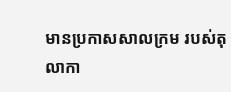មានប្រកាសសាលក្រម របស់តុលាកា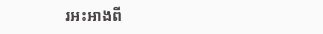រអះអាងពី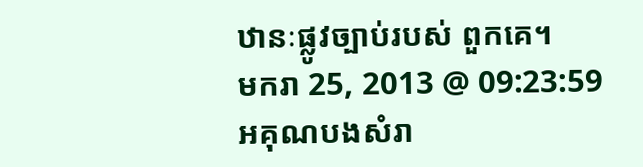ឋានៈផ្លូវច្បាប់របស់ ពួកគេ។
មករា 25, 2013 @ 09:23:59
អគុណបងសំរា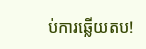ប់ការឆ្លើយតប!